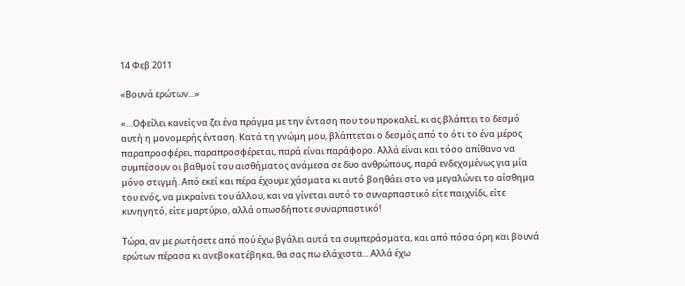14 Φεβ 2011

«Βουνά ερώτων...»

«…Οφείλει κανείς να ζει ένα πράγμα με την ένταση που του προκαλεί, κι ας βλάπτει το δεσμό αυτή η μονομερής ένταση. Κατά τη γνώμη μου, βλάπτεται ο δεσμός από το ότι το ένα μέρος παραπροσφέρει, παραπροσφέρεται, παρά είναι παράφορο. Αλλά είναι και τόσο απίθανο να συμπέσουν οι βαθμοί του αισθήματος ανάμεσα σε δυο ανθρώπους, παρά ενδεχομένως για μία μόνο στιγμή. Από εκεί και πέρα έχουμε χάσματα κι αυτό βοηθάει στο να μεγαλώνει το αίσθημα του ενός, να μικραίνει του άλλου, και να γίνεται αυτό το συναρπαστικό είτε παιχνίδι, είτε κυνηγητό, είτε μαρτύριο, αλλά οπωσδήποτε συναρπαστικό!

Τώρα, αν με ρωτήσετε από πού έχω βγάλει αυτά τα συμπεράσματα, και από πόσα όρη και βουνά ερώτων πέρασα κι ανεβοκατέβηκα, θα σας πω ελάχιστα... Αλλά έχω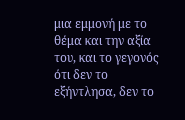μια εμμονή με το θέμα και την αξία του, και το γεγονός ότι δεν το εξήντλησα, δεν το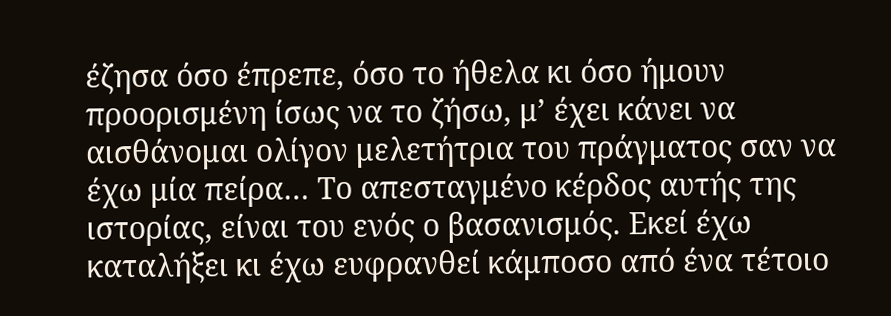έζησα όσο έπρεπε, όσο το ήθελα κι όσο ήμουν προορισμένη ίσως να το ζήσω, μ’ έχει κάνει να αισθάνομαι ολίγον μελετήτρια του πράγματος σαν να έχω μία πείρα… Το απεσταγμένο κέρδος αυτής της ιστορίας, είναι του ενός ο βασανισμός. Εκεί έχω καταλήξει κι έχω ευφρανθεί κάμποσο από ένα τέτοιο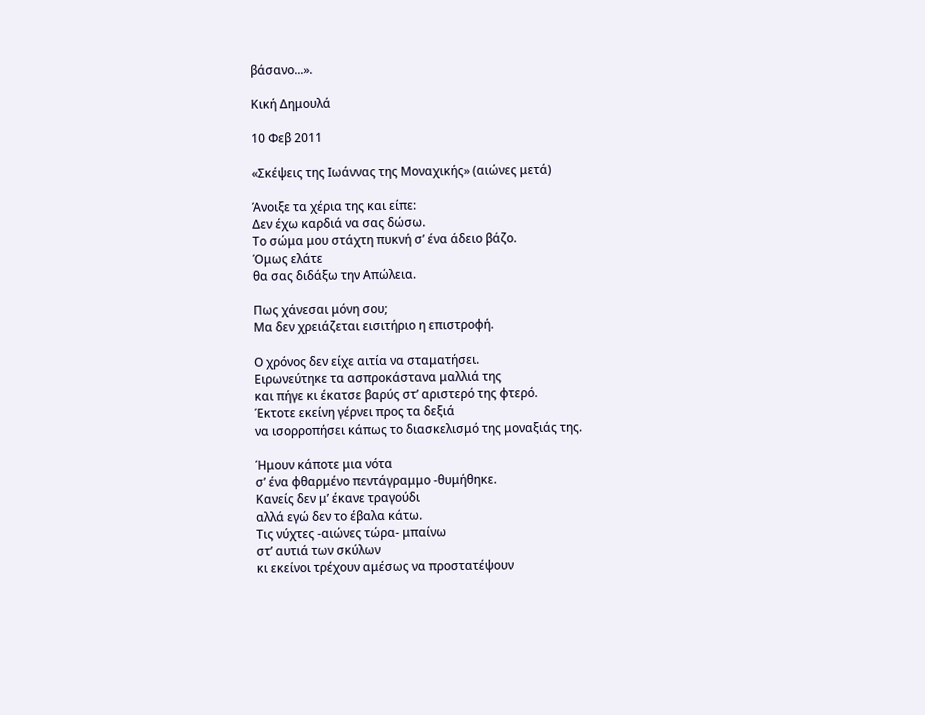βάσανο...».

Κική Δημουλά

10 Φεβ 2011

«Σκέψεις της Ιωάννας της Μοναχικής» (αιώνες μετά)

Άνοιξε τα χέρια της και είπε:
Δεν έχω καρδιά να σας δώσω.
Το σώμα μου στάχτη πυκνή σ’ ένα άδειο βάζο.
Όμως ελάτε
θα σας διδάξω την Απώλεια.

Πως χάνεσαι μόνη σου;
Μα δεν χρειάζεται εισιτήριο η επιστροφή.

Ο χρόνος δεν είχε αιτία να σταματήσει.
Ειρωνεύτηκε τα ασπροκάστανα μαλλιά της
και πήγε κι έκατσε βαρύς στ’ αριστερό της φτερό.
Έκτοτε εκείνη γέρνει προς τα δεξιά
να ισορροπήσει κάπως το διασκελισμό της μοναξιάς της.

Ήμουν κάποτε μια νότα
σ’ ένα φθαρμένο πεντάγραμμο -θυμήθηκε.
Κανείς δεν μ’ έκανε τραγούδι
αλλά εγώ δεν το έβαλα κάτω.
Τις νύχτες -αιώνες τώρα- μπαίνω
στ’ αυτιά των σκύλων
κι εκείνοι τρέχουν αμέσως να προστατέψουν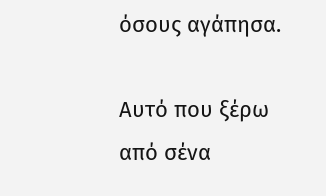όσους αγάπησα.

Αυτό που ξέρω από σένα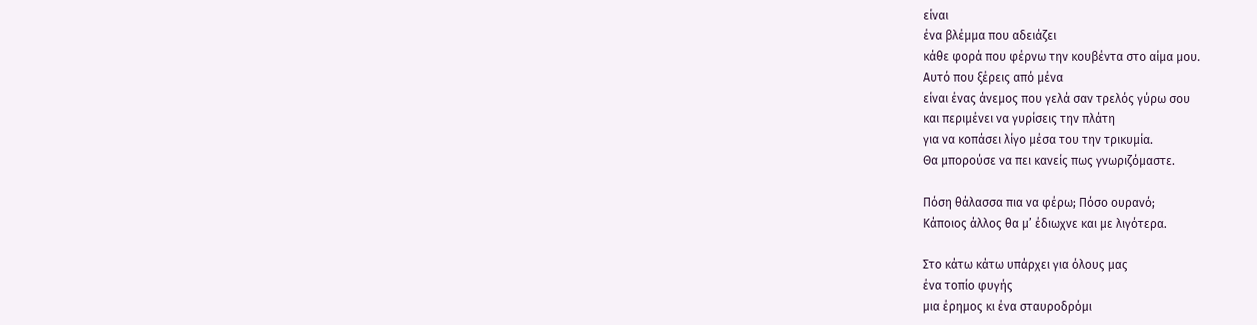είναι
ένα βλέμμα που αδειάζει
κάθε φορά που φέρνω την κουβέντα στο αίμα μου.
Αυτό που ξέρεις από μένα
είναι ένας άνεμος που γελά σαν τρελός γύρω σου
και περιμένει να γυρίσεις την πλάτη
για να κοπάσει λίγο μέσα του την τρικυμία.
Θα μπορούσε να πει κανείς πως γνωριζόμαστε.

Πόση θάλασσα πια να φέρω; Πόσο ουρανό;
Κάποιος άλλος θα μ’ έδιωχνε και με λιγότερα.

Στο κάτω κάτω υπάρχει για όλους μας
ένα τοπίο φυγής
μια έρημος κι ένα σταυροδρόμι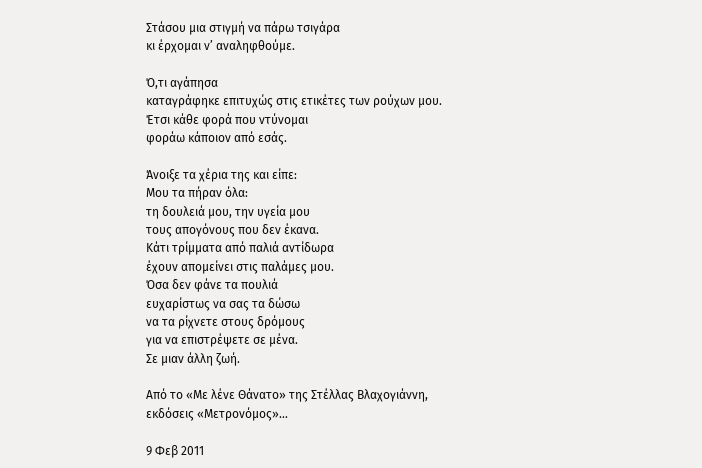Στάσου μια στιγμή να πάρω τσιγάρα
κι έρχομαι ν’ αναληφθούμε.

Ό,τι αγάπησα
καταγράφηκε επιτυχώς στις ετικέτες των ρούχων μου.
Έτσι κάθε φορά που ντύνομαι
φοράω κάποιον από εσάς.

Άνοιξε τα χέρια της και είπε:
Μου τα πήραν όλα:
τη δουλειά μου, την υγεία μου
τους απογόνους που δεν έκανα.
Κάτι τρίμματα από παλιά αντίδωρα
έχουν απομείνει στις παλάμες μου.
Όσα δεν φάνε τα πουλιά
ευχαρίστως να σας τα δώσω
να τα ρίχνετε στους δρόμους
για να επιστρέψετε σε μένα.
Σε μιαν άλλη ζωή.

Από το «Με λένε Θάνατο» της Στέλλας Βλαχογιάννη, εκδόσεις «Μετρονόμος»...

9 Φεβ 2011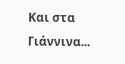Και στα Γιάννινα...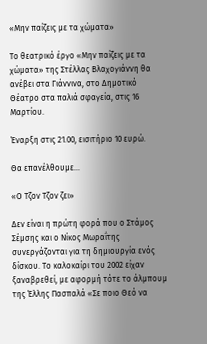«Μην παίζεις με τα χώματα»

Το θεατρικό έργο «Μην παίζεις με τα χώματα» της Στέλλας Βλαχογιάννη θα ανέβει στα Γιάννινα, στο Δημοτικό Θέατρο στα παλιά σφαγεία, στις 16 Μαρτίου.

Έναρξη στις 21.00, εισιτήριο 10 ευρώ.

Θα επανέλθουμε...

«Ο Τζον Τζον ζει»

Δεν είναι η πρώτη φορά που ο Στάμος Σέμσης και ο Νίκος Μωραΐτης συνεργάζονται για τη δημιουργία ενός δίσκου. Το καλοκαίρι του 2002 είχαν ξαναβρεθεί, με αφορμή τότε το άλμπουμ της Έλλης Πασπαλά «Σε ποιο Θεό να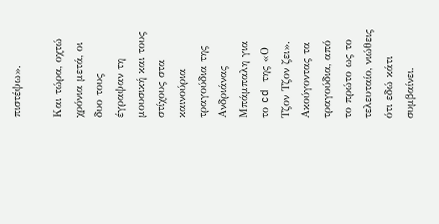πιστέψω».

Και τώρα, οχτώ χρόνια μετά, οι δυο τους έγραψαν τη μουσική και τους στίχους στα καινούρια τραγούδια της Ανδριάνας Μπάμπαλη για το cd της «Ο Τζον Τζον ζει». Ακούγοντας τα τραγούδια, από το πρώτο ως το τελευταίο, νιώθεις ότι εδώ κάτι συμβαίνει.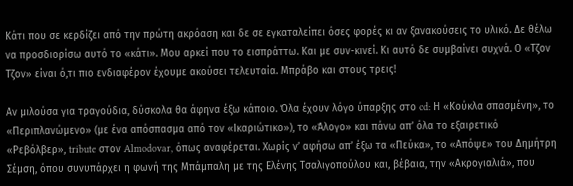Κάτι που σε κερδίζει από την πρώτη ακρόαση και δε σε εγκαταλείπει όσες φορές κι αν ξανακούσεις το υλικό. Δε θέλω να προσδιορίσω αυτό το «κάτι». Μου αρκεί που το εισπράττω. Και με συν-κινεί. Κι αυτό δε συμβαίνει συχνά. Ο «Τζον Τζον» είναι ό,τι πιο ενδιαφέρον έχουμε ακούσει τελευταία. Μπράβο και στους τρεις!

Αν μιλούσα για τραγούδια, δύσκολα θα άφηνα έξω κάποιο. Όλα έχουν λόγο ύπαρξης στο cd: Η «Κούκλα σπασμένη», το «Περιπλανώμενο» (με ένα απόσπασμα από τον «Ικαριώτικο»), το «Άλογο» και πάνω απ’ όλα το εξαιρετικό «Ρεβόλβερ», tribute στον Almodovar, όπως αναφέρεται. Χωρίς ν’ αφήσω απ’ έξω τα «Πεύκα», το «Απόψε» του Δημήτρη Σέμση, όπου συνυπάρχει η φωνή της Μπάμπαλη με της Ελένης Τσαλιγοπούλου και, βέβαια, την «Ακρογιαλιά», που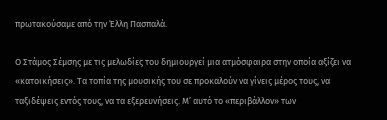πρωτακούσαμε από την Έλλη Πασπαλά.

Ο Στάμος Σέμσης με τις μελωδίες του δημιουργεί μια ατμόσφαιρα στην οποία αξίζει να «κατοικήσεις». Τα τοπία της μουσικής του σε προκαλούν να γίνεις μέρος τους, να ταξιδέψεις εντός τους, να τα εξερευνήσεις. Μ’ αυτό το «περιβάλλον» των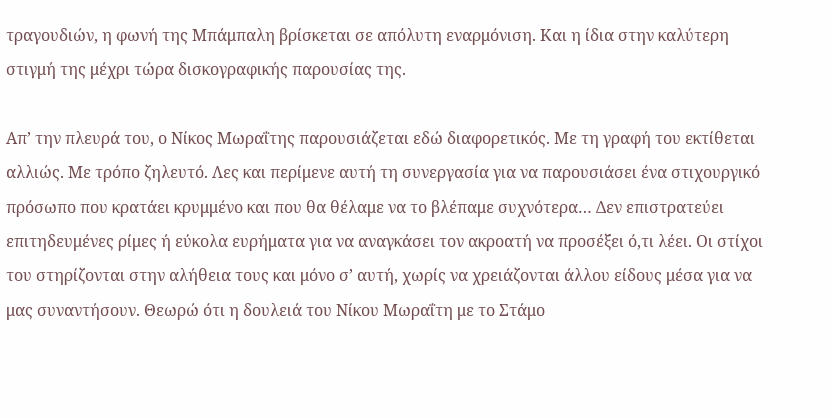τραγουδιών, η φωνή της Μπάμπαλη βρίσκεται σε απόλυτη εναρμόνιση. Και η ίδια στην καλύτερη στιγμή της μέχρι τώρα δισκογραφικής παρουσίας της.

Απ’ την πλευρά του, ο Νίκος Μωραΐτης παρουσιάζεται εδώ διαφορετικός. Με τη γραφή του εκτίθεται αλλιώς. Με τρόπο ζηλευτό. Λες και περίμενε αυτή τη συνεργασία για να παρουσιάσει ένα στιχουργικό πρόσωπο που κρατάει κρυμμένο και που θα θέλαμε να το βλέπαμε συχνότερα… Δεν επιστρατεύει επιτηδευμένες ρίμες ή εύκολα ευρήματα για να αναγκάσει τον ακροατή να προσέξει ό,τι λέει. Οι στίχοι του στηρίζονται στην αλήθεια τους και μόνο σ’ αυτή, χωρίς να χρειάζονται άλλου είδους μέσα για να μας συναντήσουν. Θεωρώ ότι η δουλειά του Νίκου Μωραΐτη με το Στάμο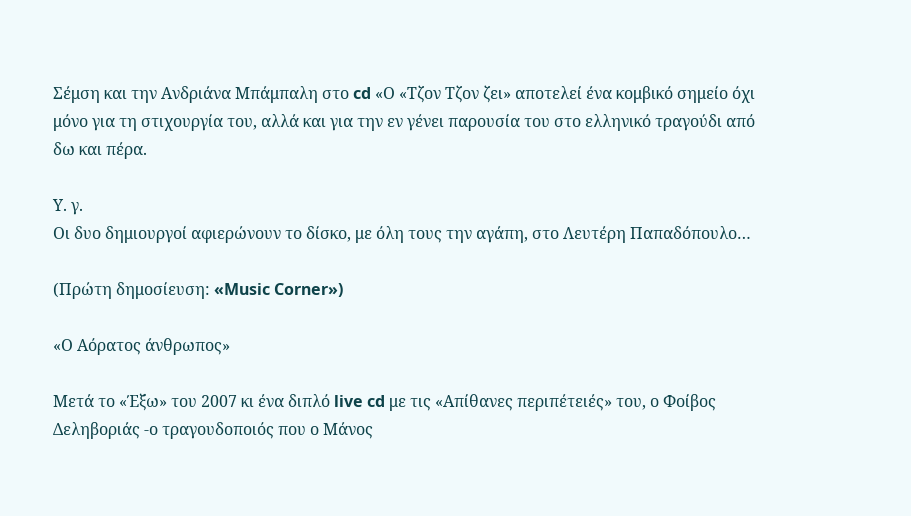Σέμση και την Ανδριάνα Μπάμπαλη στο cd «Ο «Τζον Τζον ζει» αποτελεί ένα κομβικό σημείο όχι μόνο για τη στιχουργία του, αλλά και για την εν γένει παρουσία του στο ελληνικό τραγούδι από δω και πέρα.

Υ. γ.
Οι δυο δημιουργοί αφιερώνουν το δίσκο, με όλη τους την αγάπη, στο Λευτέρη Παπαδόπουλο…

(Πρώτη δημοσίευση: «Music Corner»)

«Ο Aόρατος άνθρωπος»

Μετά το «Έξω» του 2007 κι ένα διπλό live cd με τις «Απίθανες περιπέτειές» του, ο Φοίβος Δεληβοριάς -ο τραγουδοποιός που ο Μάνος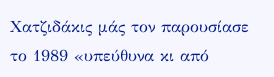Χατζιδάκις μάς τον παρουσίασε το 1989 «υπεύθυνα κι από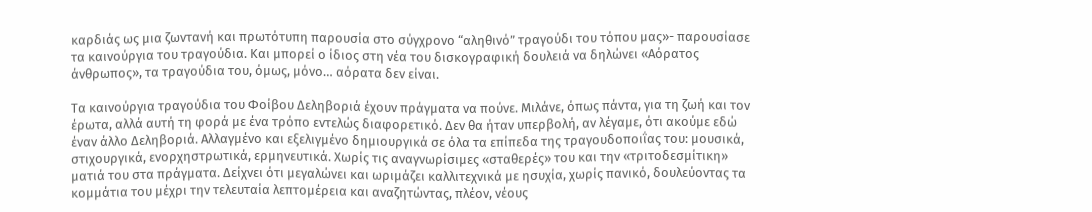καρδιάς ως μια ζωντανή και πρωτότυπη παρουσία στο σύγχρονο “αληθινό” τραγούδι του τόπου μας»- παρουσίασε τα καινούργια του τραγούδια. Και μπορεί ο ίδιος στη νέα του δισκογραφική δουλειά να δηλώνει «Αόρατος άνθρωπος», τα τραγούδια του, όμως, μόνο… αόρατα δεν είναι.

Τα καινούργια τραγούδια του Φοίβου Δεληβοριά έχουν πράγματα να πούνε. Μιλάνε, όπως πάντα, για τη ζωή και τον έρωτα, αλλά αυτή τη φορά με ένα τρόπο εντελώς διαφορετικό. Δεν θα ήταν υπερβολή, αν λέγαμε, ότι ακούμε εδώ έναν άλλο Δεληβοριά. Αλλαγμένο και εξελιγμένο δημιουργικά σε όλα τα επίπεδα της τραγουδοποιΐας του: μουσικά, στιχουργικά, ενορχηστρωτικά, ερμηνευτικά. Χωρίς τις αναγνωρίσιμες «σταθερές» του και την «τριτοδεσμίτικη» ματιά του στα πράγματα. Δείχνει ότι μεγαλώνει και ωριμάζει καλλιτεχνικά με ησυχία, χωρίς πανικό, δουλεύοντας τα κομμάτια του μέχρι την τελευταία λεπτομέρεια και αναζητώντας, πλέον, νέους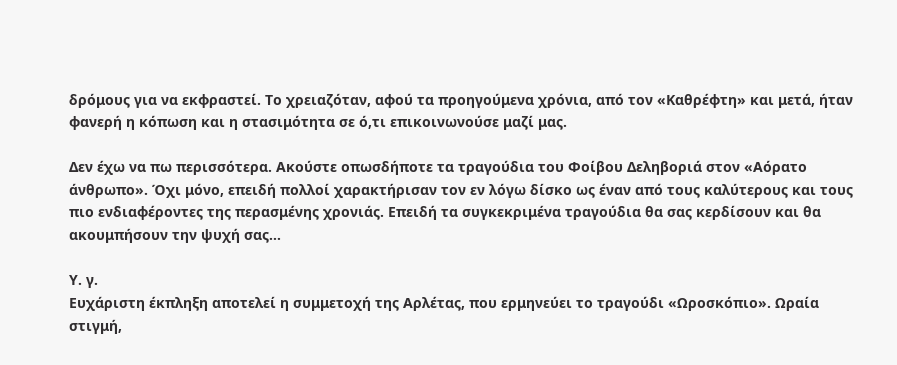δρόμους για να εκφραστεί. Το χρειαζόταν, αφού τα προηγούμενα χρόνια, από τον «Καθρέφτη» και μετά, ήταν φανερή η κόπωση και η στασιμότητα σε ό,τι επικοινωνούσε μαζί μας.

Δεν έχω να πω περισσότερα. Ακούστε οπωσδήποτε τα τραγούδια του Φοίβου Δεληβοριά στον «Αόρατο άνθρωπο». Όχι μόνο, επειδή πολλοί χαρακτήρισαν τον εν λόγω δίσκο ως έναν από τους καλύτερους και τους πιο ενδιαφέροντες της περασμένης χρονιάς. Επειδή τα συγκεκριμένα τραγούδια θα σας κερδίσουν και θα ακουμπήσουν την ψυχή σας…

Υ. γ.
Ευχάριστη έκπληξη αποτελεί η συμμετοχή της Αρλέτας, που ερμηνεύει το τραγούδι «Ωροσκόπιο». Ωραία στιγμή,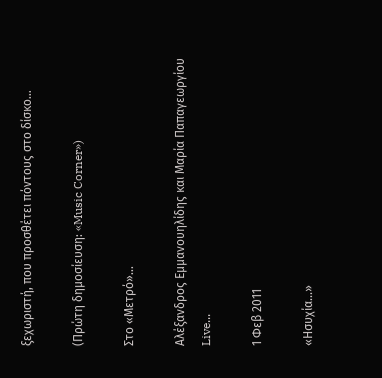ξεχωριστή, που προσθέτει πόντους στο δίσκο…

(Πρώτη δημοσίευση: «Music Corner»)

Στο «Μετρό»...

Αλέξανδρος Εμμανουηλίδης και Μαρία Παπαγεωργίου
Live...

1 Φεβ 2011

«Ησυχία...»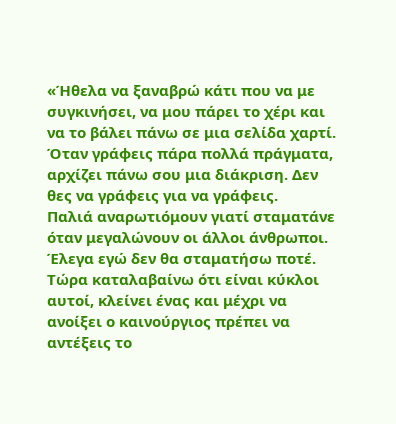«Ήθελα να ξαναβρώ κάτι που να με συγκινήσει, να μου πάρει το χέρι και να το βάλει πάνω σε μια σελίδα χαρτί. Όταν γράφεις πάρα πολλά πράγματα, αρχίζει πάνω σου μια διάκριση. Δεν θες να γράφεις για να γράφεις.
Παλιά αναρωτιόμουν γιατί σταματάνε όταν μεγαλώνουν οι άλλοι άνθρωποι. Έλεγα εγώ δεν θα σταματήσω ποτέ. Τώρα καταλαβαίνω ότι είναι κύκλοι αυτοί, κλείνει ένας και μέχρι να ανοίξει ο καινούργιος πρέπει να αντέξεις το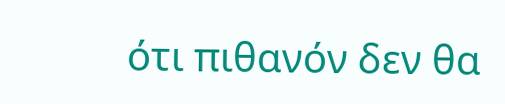ότι πιθανόν δεν θα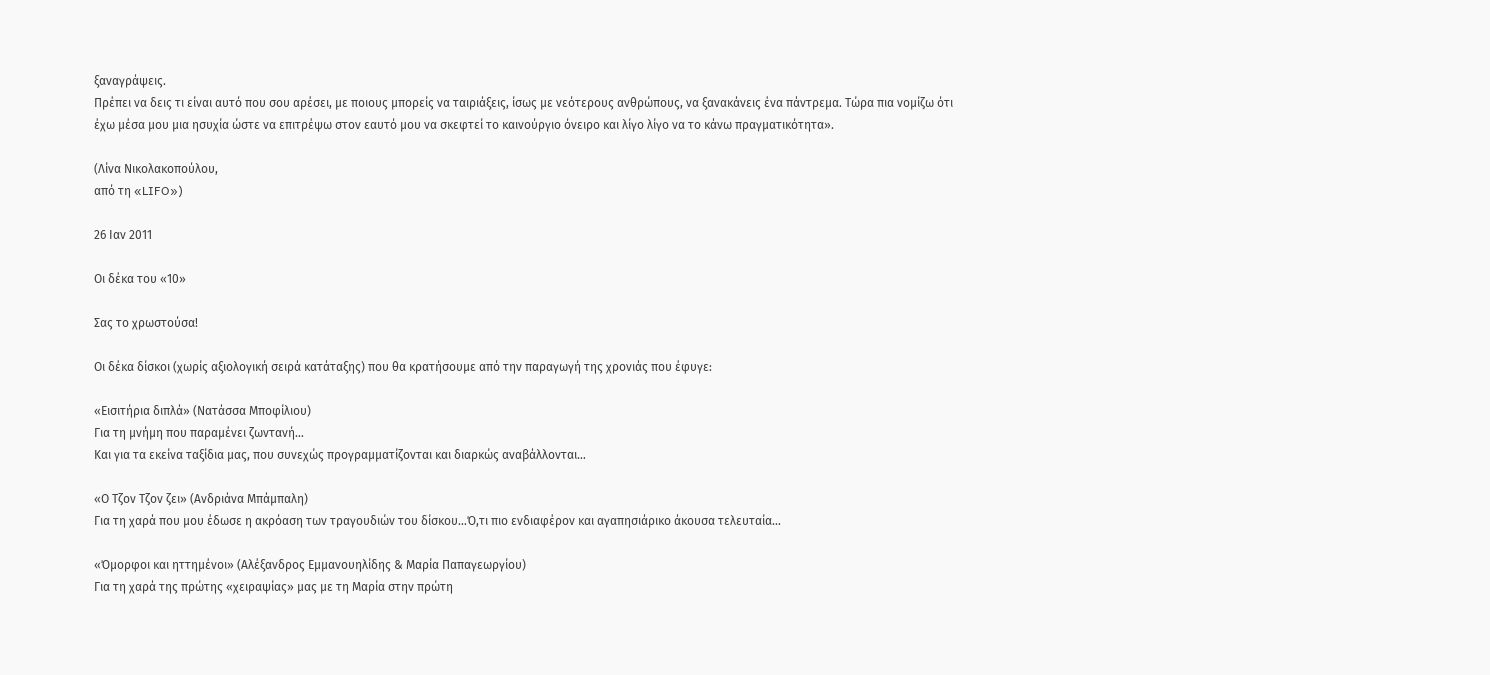ξαναγράψεις.
Πρέπει να δεις τι είναι αυτό που σου αρέσει, με ποιους μπορείς να ταιριάξεις, ίσως με νεότερους ανθρώπους, να ξανακάνεις ένα πάντρεμα. Τώρα πια νομίζω ότι έχω μέσα μου μια ησυχία ώστε να επιτρέψω στον εαυτό μου να σκεφτεί το καινούργιο όνειρο και λίγο λίγο να το κάνω πραγματικότητα».

(Λίνα Νικολακοπούλου,
από τη «LIFO»)

26 Ιαν 2011

Οι δέκα του «10»

Σας το χρωστούσα!

Οι δέκα δίσκοι (χωρίς αξιολογική σειρά κατάταξης) που θα κρατήσουμε από την παραγωγή της χρονιάς που έφυγε:

«Εισιτήρια διπλά» (Νατάσσα Μποφίλιου)
Για τη μνήμη που παραμένει ζωντανή…
Και για τα εκείνα ταξίδια μας, που συνεχώς προγραμματίζονται και διαρκώς αναβάλλονται…

«Ο Τζον Τζον ζει» (Ανδριάνα Μπάμπαλη)
Για τη χαρά που μου έδωσε η ακρόαση των τραγουδιών του δίσκου…Ό,τι πιο ενδιαφέρον και αγαπησιάρικο άκουσα τελευταία…

«Όμορφοι και ηττημένοι» (Αλέξανδρος Εμμανουηλίδης & Μαρία Παπαγεωργίου)
Για τη χαρά της πρώτης «χειραψίας» μας με τη Μαρία στην πρώτη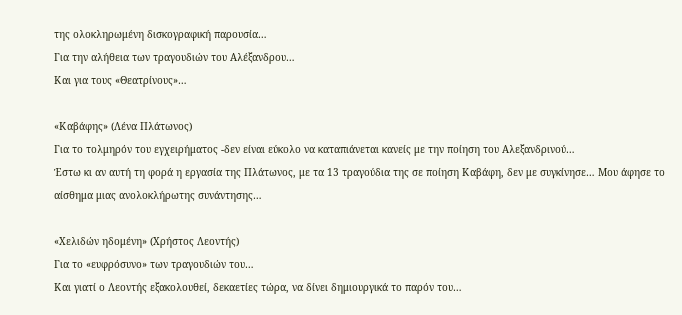της ολοκληρωμένη δισκογραφική παρουσία…
Για την αλήθεια των τραγουδιών του Αλέξανδρου…
Και για τους «Θεατρίνους»…

«Καβάφης» (Λένα Πλάτωνος)
Για το τολμηρόν του εγχειρήματος -δεν είναι εύκολο να καταπιάνεται κανείς με την ποίηση του Αλεξανδρινού…
Έστω κι αν αυτή τη φορά η εργασία της Πλάτωνος, με τα 13 τραγούδια της σε ποίηση Καβάφη, δεν με συγκίνησε… Μου άφησε το αίσθημα μιας ανολοκλήρωτης συνάντησης…

«Χελιδών ηδομένη» (Χρήστος Λεοντής)
Για το «ευφρόσυνο» των τραγουδιών του…
Και γιατί ο Λεοντής εξακολουθεί, δεκαετίες τώρα, να δίνει δημιουργικά το παρόν του…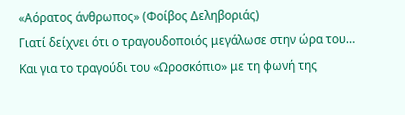«Αόρατος άνθρωπος» (Φοίβος Δεληβοριάς)
Γιατί δείχνει ότι ο τραγουδοποιός μεγάλωσε στην ώρα του…
Και για το τραγούδι του «Ωροσκόπιο» με τη φωνή της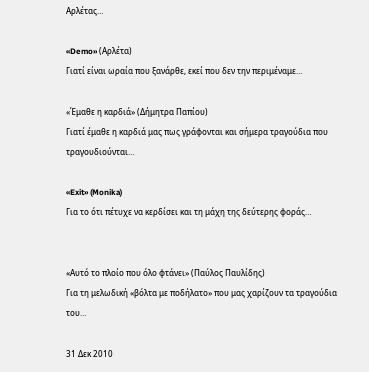Αρλέτας…

«Demo» (Αρλέτα)
Γιατί είναι ωραία που ξανάρθε, εκεί που δεν την περιμέναμε…

«Έμαθε η καρδιά» (Δήμητρα Παπίου)
Γιατί έμαθε η καρδιά μας πως γράφονται και σήμερα τραγούδια που τραγουδιούνται…

«Exit» (Monika)
Για το ότι πέτυχε να κερδίσει και τη μάχη της δεύτερης φοράς…


«Αυτό το πλοίο που όλο φτάνει» (Παύλος Παυλίδης)
Για τη μελωδική «βόλτα με ποδήλατο» που μας χαρίζουν τα τραγούδια του…

31 Δεκ 2010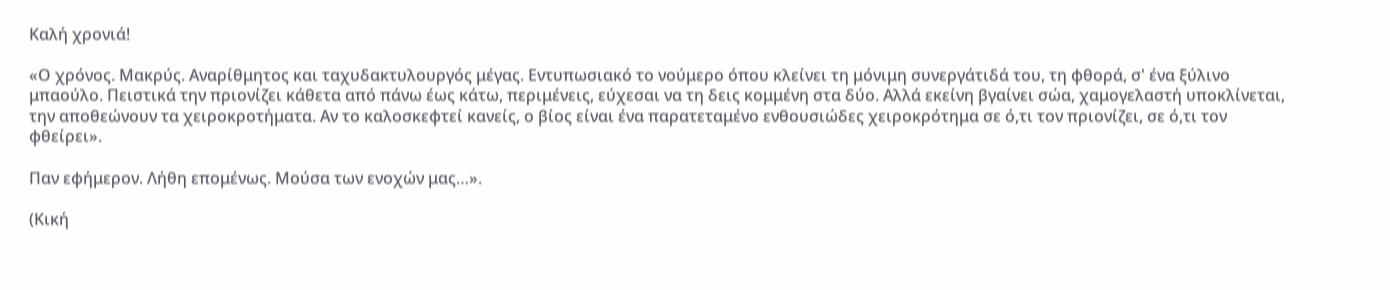Καλή χρονιά!

«Ο χρόνος. Μακρύς. Αναρίθμητος και ταχυδακτυλουργός μέγας. Εντυπωσιακό το νούμερο όπου κλείνει τη μόνιμη συνεργάτιδά του, τη φθορά, σ' ένα ξύλινο μπαούλο. Πειστικά την πριονίζει κάθετα από πάνω έως κάτω, περιμένεις, εύχεσαι να τη δεις κομμένη στα δύο. Αλλά εκείνη βγαίνει σώα, χαμογελαστή υποκλίνεται, την αποθεώνουν τα χειροκροτήματα. Αν το καλοσκεφτεί κανείς, ο βίος είναι ένα παρατεταμένο ενθουσιώδες χειροκρότημα σε ό,τι τον πριονίζει, σε ό,τι τον φθείρει».

Παν εφήμερον. Λήθη επομένως. Μούσα των ενοχών μας…».

(Κική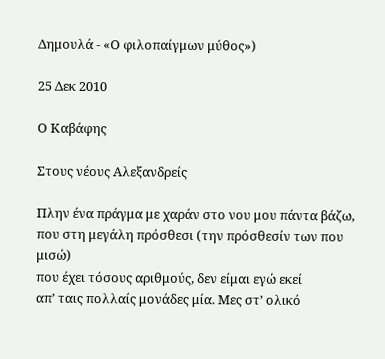Δημουλά - «Ο φιλοπαίγμων μύθος»)

25 Δεκ 2010

Ο Καβάφης

Στους νέους Αλεξανδρείς

Πλην ένα πράγμα με χαράν στο νου μου πάντα βάζω,
που στη μεγάλη πρόσθεσι (την πρόσθεσίν των που μισώ)
που έχει τόσους αριθμούς, δεν είμαι εγώ εκεί
απ’ ταις πολλαίς μονάδες μία. Μες στ’ ολικό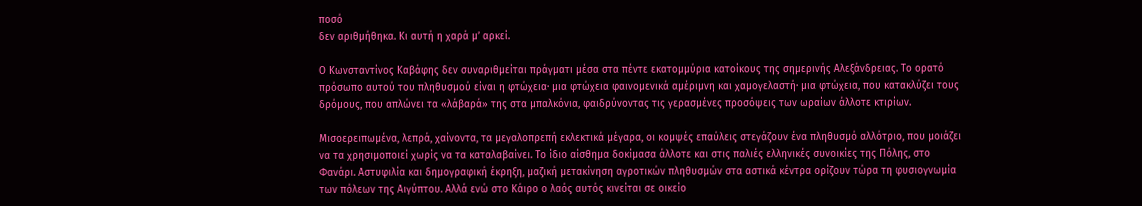ποσό
δεν αριθμήθηκα. Κι αυτή η χαρά μ’ αρκεί.

Ο Κωνσταντίνος Καβάφης δεν συναριθμείται πράγματι μέσα στα πέντε εκατομμύρια κατοίκους της σημερινής Αλεξάνδρειας. Το ορατό πρόσωπο αυτού του πληθυσμού είναι η φτώχεια· μια φτώχεια φαινομενικά αμέριμνη και χαμογελαστή· μια φτώχεια, που κατακλύζει τους δρόμους, που απλώνει τα «λάβαρά» της στα μπαλκόνια, φαιδρύνοντας τις γερασμένες προσόψεις των ωραίων άλλοτε κτιρίων.

Μισοερειπωμένα, λεπρά, χαίνοντα, τα μεγαλοπρεπή εκλεκτικά μέγαρα, οι κομψές επαύλεις στεγάζουν ένα πληθυσμό αλλότριο, που μοιάζει να τα χρησιμοποιεί χωρίς να τα καταλαβαίνει. Το ίδιο αίσθημα δοκίμασα άλλοτε και στις παλιές ελληνικές συνοικίες της Πόλης, στο Φανάρι. Αστυφιλία και δημογραφική έκρηξη, μαζική μετακίνηση αγροτικών πληθυσμών στα αστικά κέντρα ορίζουν τώρα τη φυσιογνωμία των πόλεων της Αιγύπτου. Αλλά ενώ στο Κάιρο ο λαός αυτός κινείται σε οικείο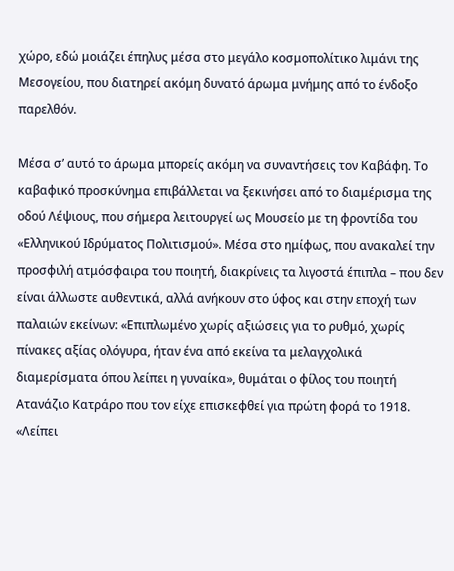χώρο, εδώ μοιάζει έπηλυς μέσα στο μεγάλο κοσμοπολίτικο λιμάνι της Μεσογείου, που διατηρεί ακόμη δυνατό άρωμα μνήμης από το ένδοξο παρελθόν.

Μέσα σ’ αυτό το άρωμα μπορείς ακόμη να συναντήσεις τον Kαβάφη. Το καβαφικό προσκύνημα επιβάλλεται να ξεκινήσει από το διαμέρισμα της οδού Λέψιους, που σήμερα λειτουργεί ως Μουσείο με τη φροντίδα του «Ελληνικού Ιδρύματος Πολιτισμού». Μέσα στο ημίφως, που ανακαλεί την προσφιλή ατμόσφαιρα του ποιητή, διακρίνεις τα λιγοστά έπιπλα – που δεν είναι άλλωστε αυθεντικά, αλλά ανήκουν στο ύφος και στην εποχή των παλαιών εκείνων: «Επιπλωμένο χωρίς αξιώσεις για το ρυθμό, χωρίς πίνακες αξίας ολόγυρα, ήταν ένα από εκείνα τα μελαγχολικά διαμερίσματα όπου λείπει η γυναίκα», θυμάται ο φίλος του ποιητή Ατανάζιο Κατράρο που τον είχε επισκεφθεί για πρώτη φορά το 1918. «Λείπει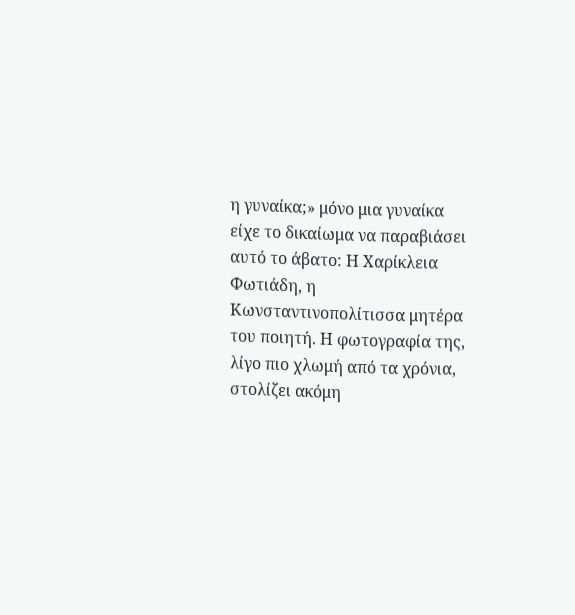η γυναίκα;» μόνο μια γυναίκα είχε το δικαίωμα να παραβιάσει αυτό το άβατο: Η Χαρίκλεια Φωτιάδη, η Κωνσταντινοπολίτισσα μητέρα του ποιητή. Η φωτογραφία της, λίγο πιο χλωμή από τα χρόνια, στολίζει ακόμη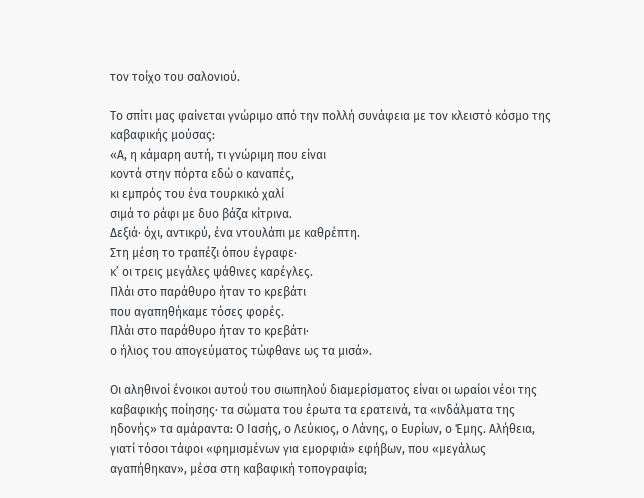τον τοίχο του σαλονιού.

Το σπίτι μας φαίνεται γνώριμο από την πολλή συνάφεια με τον κλειστό κόσμο της καβαφικής μούσας:
«Α, η κάμαρη αυτή, τι γνώριμη που είναι
κοντά στην πόρτα εδώ ο καναπές,
κι εμπρός του ένα τουρκικό χαλί
σιμά το ράφι με δυο βάζα κίτρινα.
Δεξιά· όχι, αντικρύ, ένα ντουλάπι με καθρέπτη.
Στη μέση το τραπέζι όπου έγραφε·
κ’ οι τρεις μεγάλες ψάθινες καρέγλες.
Πλάι στο παράθυρο ήταν το κρεβάτι
που αγαπηθήκαμε τόσες φορές.
Πλάι στο παράθυρο ήταν το κρεβάτι·
ο ήλιος του απογεύματος τώφθανε ως τα μισά».

Οι αληθινοί ένοικοι αυτού του σιωπηλού διαμερίσματος είναι οι ωραίοι νέοι της καβαφικής ποίησης· τα σώματα του έρωτα τα ερατεινά, τα «ινδάλματα της ηδονής» τα αμάραντα: Ο Ιασής, ο Λεύκιος, ο Λάνης, ο Ευρίων, ο Έμης. Αλήθεια, γιατί τόσοι τάφοι «φημισμένων για εμορφιά» εφήβων, που «μεγάλως αγαπήθηκαν», μέσα στη καβαφική τοπογραφία;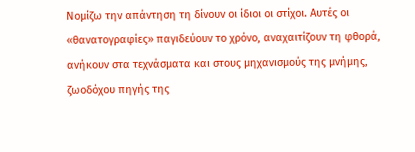Νομίζω την απάντηση τη δίνουν οι ίδιοι οι στίχοι. Αυτές οι «θανατογραφίες» παγιδεύουν το χρόνο, αναχαιτίζουν τη φθορά, ανήκουν στα τεχνάσματα και στους μηχανισμούς της μνήμης, ζωοδόχου πηγής της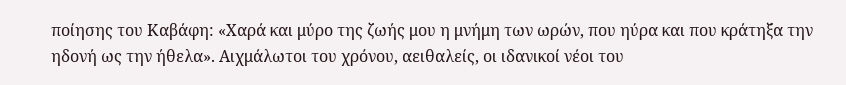ποίησης του Καβάφη: «Χαρά και μύρο της ζωής μου η μνήμη των ωρών, που ηύρα και που κράτηξα την ηδονή ως την ήθελα». Αιχμάλωτοι του χρόνου, αειθαλείς, οι ιδανικοί νέοι του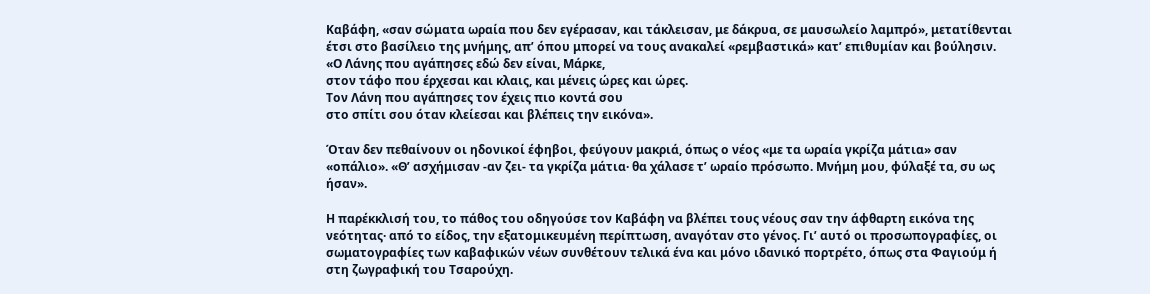Καβάφη, «σαν σώματα ωραία που δεν εγέρασαν, και τάκλεισαν, με δάκρυα, σε μαυσωλείο λαμπρό», μετατίθενται έτσι στο βασίλειο της μνήμης, απ’ όπου μπορεί να τους ανακαλεί «ρεμβαστικά» κατ’ επιθυμίαν και βούλησιν.
«Ο Λάνης που αγάπησες εδώ δεν είναι, Μάρκε,
στον τάφο που έρχεσαι και κλαις, και μένεις ώρες και ώρες.
Τον Λάνη που αγάπησες τον έχεις πιο κοντά σου
στο σπίτι σου όταν κλείεσαι και βλέπεις την εικόνα».

Όταν δεν πεθαίνουν οι ηδονικοί έφηβοι, φεύγουν μακριά, όπως ο νέος «με τα ωραία γκρίζα μάτια» σαν «οπάλιο». «Θ’ ασχήμισαν -αν ζει- τα γκρίζα μάτια· θα χάλασε τ’ ωραίο πρόσωπο. Μνήμη μου, φύλαξέ τα, συ ως ήσαν».

Η παρέκκλισή του, το πάθος του οδηγούσε τον Καβάφη να βλέπει τους νέους σαν την άφθαρτη εικόνα της νεότητας· από το είδος, την εξατομικευμένη περίπτωση, αναγόταν στο γένος. Γι’ αυτό οι προσωπογραφίες, οι σωματογραφίες των καβαφικών νέων συνθέτουν τελικά ένα και μόνο ιδανικό πορτρέτο, όπως στα Φαγιούμ ή στη ζωγραφική του Τσαρούχη.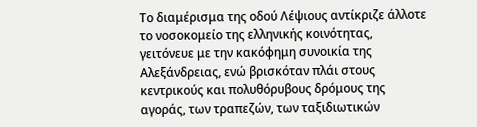Το διαμέρισμα της οδού Λέψιους αντίκριζε άλλοτε το νοσοκομείο της ελληνικής κοινότητας, γειτόνευε με την κακόφημη συνοικία της Αλεξάνδρειας, ενώ βρισκόταν πλάι στους κεντρικούς και πολυθόρυβους δρόμους της αγοράς, των τραπεζών, των ταξιδιωτικών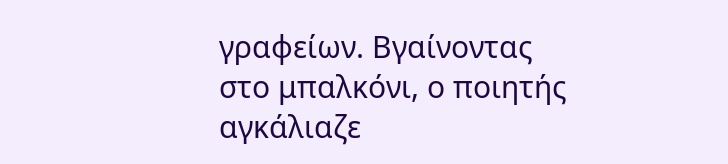γραφείων. Βγαίνοντας στο μπαλκόνι, ο ποιητής αγκάλιαζε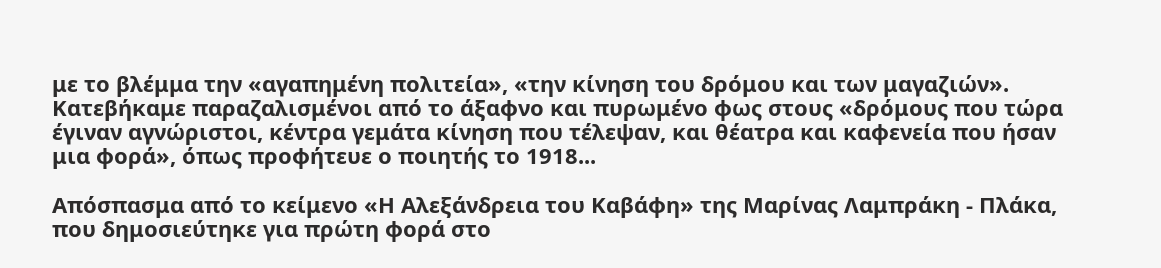με το βλέμμα την «αγαπημένη πολιτεία», «την κίνηση του δρόμου και των μαγαζιών». Κατεβήκαμε παραζαλισμένοι από το άξαφνο και πυρωμένο φως στους «δρόμους που τώρα έγιναν αγνώριστοι, κέντρα γεμάτα κίνηση που τέλεψαν, και θέατρα και καφενεία που ήσαν μια φορά», όπως προφήτευε ο ποιητής το 1918...

Απόσπασμα από το κείμενο «Η Αλεξάνδρεια του Καβάφη» της Μαρίνας Λαμπράκη - Πλάκα, που δημοσιεύτηκε για πρώτη φορά στο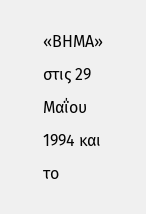«ΒΗΜΑ» στις 29 Μαΐου 1994 και το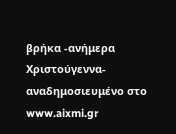βρήκα -ανήμερα Χριστούγεννα- αναδημοσιευμένο στο www.aixmi.gr